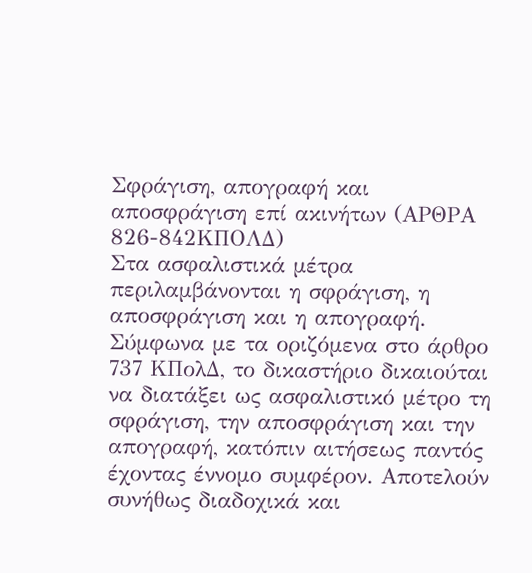Σφράγιση, απογραφή και αποσφράγιση επί ακινήτων (ΑΡΘΡΑ 826-842ΚΠΟΛΔ)
Στα ασφαλιστικά μέτρα περιλαμβάνονται η σφράγιση, η αποσφράγιση και η απογραφή. Σύμφωνα με τα οριζόμενα στο άρθρο 737 ΚΠολΔ, το δικαστήριο δικαιούται να διατάξει ως ασφαλιστικό μέτρο τη σφράγιση, την αποσφράγιση και την απογραφή, κατόπιν αιτήσεως παντός έχοντας έννομο συμφέρον. Αποτελούν συνήθως διαδοχικά και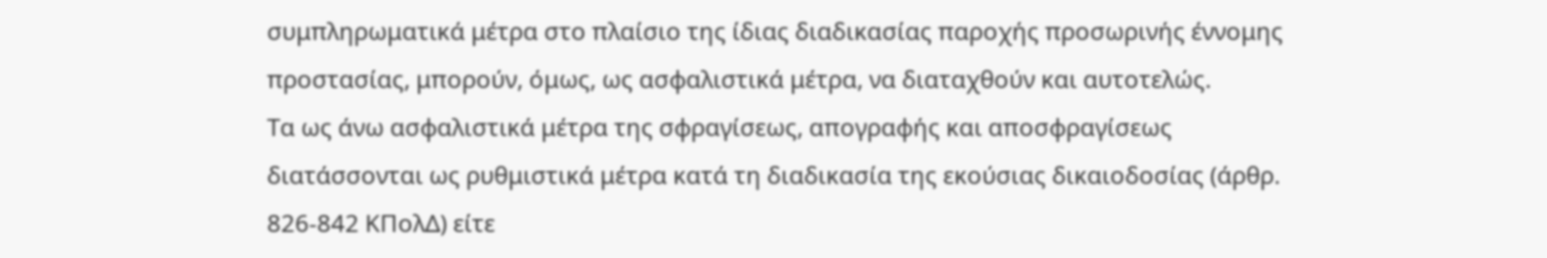συμπληρωματικά μέτρα στο πλαίσιο της ίδιας διαδικασίας παροχής προσωρινής έννομης προστασίας, μπορούν, όμως, ως ασφαλιστικά μέτρα, να διαταχθούν και αυτοτελώς.
Τα ως άνω ασφαλιστικά μέτρα της σφραγίσεως, απογραφής και αποσφραγίσεως διατάσσονται ως ρυθμιστικά μέτρα κατά τη διαδικασία της εκούσιας δικαιοδοσίας (άρθρ. 826-842 ΚΠολΔ) είτε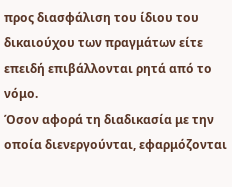προς διασφάλιση του ίδιου του δικαιούχου των πραγμάτων είτε επειδή επιβάλλονται ρητά από το νόμο.
Όσον αφορά τη διαδικασία με την οποία διενεργούνται, εφαρμόζονται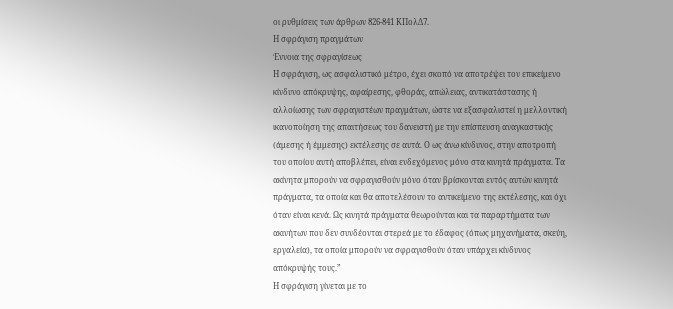οι ρυθμίσεις των άρθρων 826-841 ΚΠολΔ7.
Η σφράγιση πραγμάτων
Έννοια της σφραγίσεως
Η σφράγιση, ως ασφαλιστικό μέτρο, έχει σκοπό να αποτρέψει τον επικείμενο κίνδυνο απόκρυψης, αφαίρεσης, φθοράς, απώλειας, αντικατάστασης ή αλλοίωσης των σφραγιστέων πραγμάτων, ώστε να εξασφαλιστεί η μελλοντική ικανοποίηση της απαιτήσεως του δανειστή με την επίσπευση αναγκαστικής (άμεσης ή έμμεσης) εκτέλεσης σε αυτά. Ο ως άνω κίνδυνος, στην αποτροπή του οποίου αυτή αποβλέπει, είναι ενδεχόμενος μόνο στα κινητά πράγματα. Τα ακίνητα μπορούν να σφραγισθούν μόνο όταν βρίσκονται εντός αυτών κινητά πράγματα, τα οποία και θα αποτελέσουν το αντικείμενο της εκτέλεσης, και όχι όταν είναι κενά. Ως κινητά πράγματα θεωρούνται και τα παραρτήματα των ακινήτων που δεν συνδέονται στερεά με το έδαφος (όπως μηχανήματα, σκεύη, εργαλεία), τα οποία μπορούν να σφραγισθούν όταν υπάρχει κίνδυνος απόκρυψής τους.”
Η σφράγιση γίνεται με το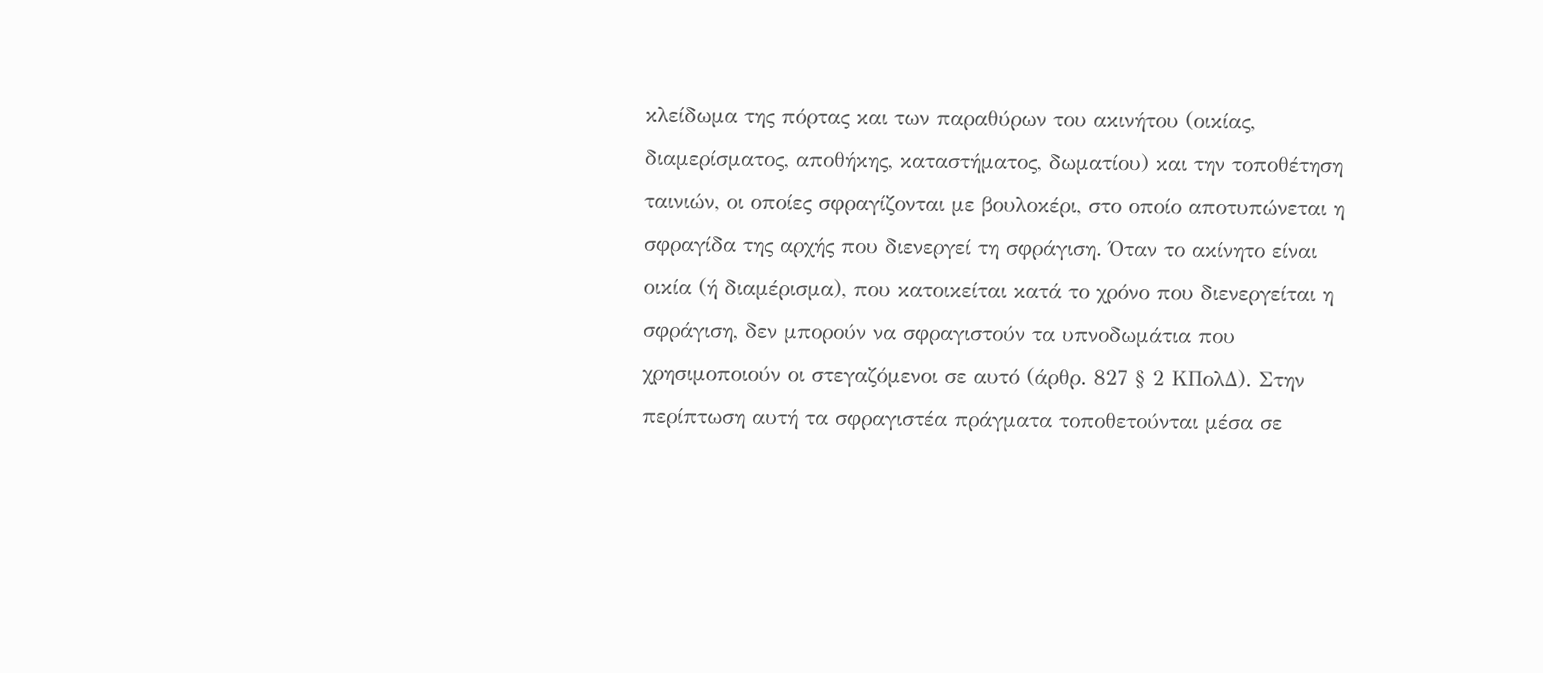κλείδωμα της πόρτας και των παραθύρων του ακινήτου (οικίας, διαμερίσματος, αποθήκης, καταστήματος, δωματίου) και την τοποθέτηση ταινιών, οι οποίες σφραγίζονται με βουλοκέρι, στο οποίο αποτυπώνεται η σφραγίδα της αρχής που διενεργεί τη σφράγιση. Όταν το ακίνητο είναι οικία (ή διαμέρισμα), που κατοικείται κατά το χρόνο που διενεργείται η σφράγιση, δεν μπορούν να σφραγιστούν τα υπνοδωμάτια που χρησιμοποιούν οι στεγαζόμενοι σε αυτό (άρθρ. 827 § 2 ΚΠολΔ). Στην περίπτωση αυτή τα σφραγιστέα πράγματα τοποθετούνται μέσα σε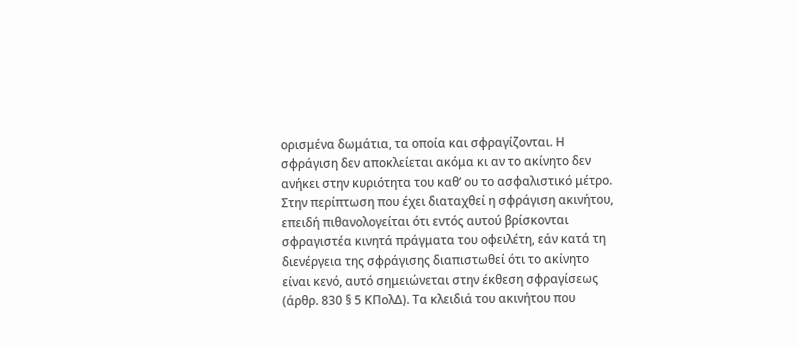ορισμένα δωμάτια, τα οποία και σφραγίζονται. Η σφράγιση δεν αποκλείεται ακόμα κι αν το ακίνητο δεν ανήκει στην κυριότητα του καθ’ ου το ασφαλιστικό μέτρο. Στην περίπτωση που έχει διαταχθεί η σφράγιση ακινήτου, επειδή πιθανολογείται ότι εντός αυτού βρίσκονται σφραγιστέα κινητά πράγματα του οφειλέτη, εάν κατά τη διενέργεια της σφράγισης διαπιστωθεί ότι το ακίνητο είναι κενό, αυτό σημειώνεται στην έκθεση σφραγίσεως (άρθρ. 830 § 5 ΚΠολΔ). Τα κλειδιά του ακινήτου που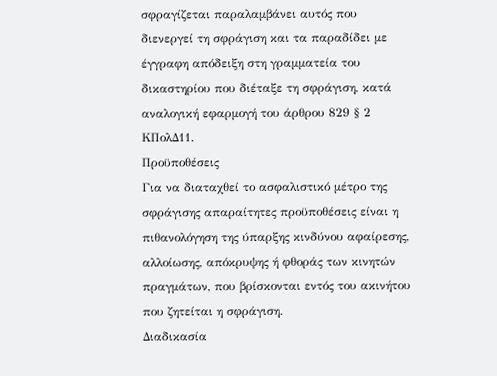σφραγίζεται παραλαμβάνει αυτός που διενεργεί τη σφράγιση και τα παραδίδει με έγγραφη απόδειξη στη γραμματεία του δικαστηρίου που διέταξε τη σφράγιση, κατά αναλογική εφαρμογή του άρθρου 829 § 2 ΚΠολΔ11.
Προϋποθέσεις
Για να διαταχθεί το ασφαλιστικό μέτρο της σφράγισης απαραίτητες προϋποθέσεις είναι η πιθανολόγηση της ύπαρξης κινδύνου αφαίρεσης, αλλοίωσης, απόκρυψης ή φθοράς των κινητών πραγμάτων, που βρίσκονται εντός του ακινήτου που ζητείται η σφράγιση.
Διαδικασία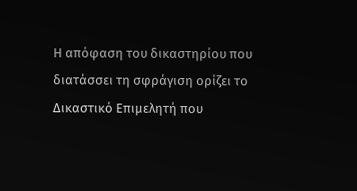Η απόφαση του δικαστηρίου που διατάσσει τη σφράγιση ορίζει το Δικαστικό Επιμελητή που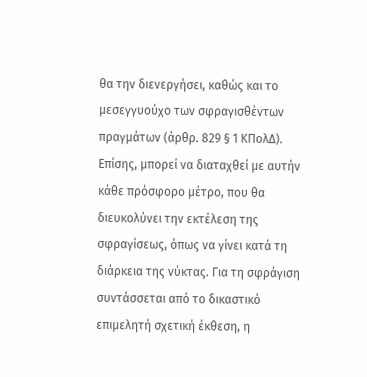θα την διενεργήσει, καθώς και το μεσεγγυούχο των σφραγισθέντων πραγμάτων (άρθρ. 829 § 1 ΚΠολΔ). Επίσης, μπορεί να διαταχθεί με αυτήν κάθε πρόσφορο μέτρο, που θα διευκολύνει την εκτέλεση της σφραγίσεως, όπως να γίνει κατά τη διάρκεια της νύκτας. Για τη σφράγιση συντάσσεται από το δικαστικό επιμελητή σχετική έκθεση, η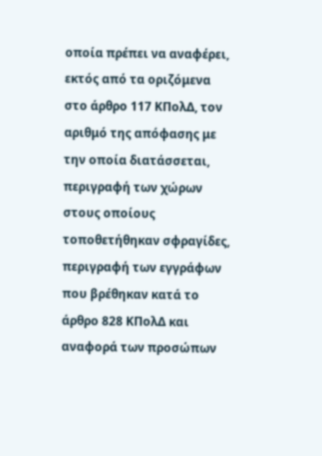οποία πρέπει να αναφέρει, εκτός από τα οριζόμενα στο άρθρο 117 ΚΠολΔ, τον αριθμό της απόφασης με την οποία διατάσσεται, περιγραφή των χώρων στους οποίους τοποθετήθηκαν σφραγίδες, περιγραφή των εγγράφων που βρέθηκαν κατά το άρθρο 828 ΚΠολΔ και αναφορά των προσώπων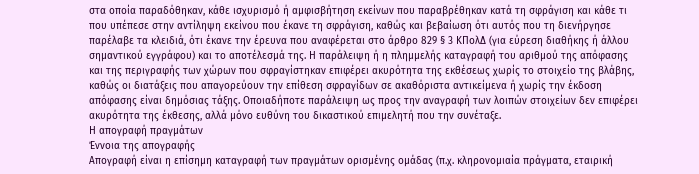στα οποία παραδόθηκαν, κάθε ισχυρισμό ή αμφισβήτηση εκείνων που παραβρέθηκαν κατά τη σφράγιση και κάθε τι που υπέπεσε στην αντίληψη εκείνου που έκανε τη σφράγιση, καθώς και βεβαίωση ότι αυτός που τη διενήργησε παρέλαβε τα κλειδιά, ότι έκανε την έρευνα που αναφέρεται στο άρθρο 829 § 3 ΚΠολΔ (για εύρεση διαθήκης ή άλλου σημαντικού εγγράφου) και το αποτέλεσμά της. Η παράλειψη ή η πλημμελής καταγραφή του αριθμού της απόφασης και της περιγραφής των χώρων που σφραγίστηκαν επιφέρει ακυρότητα της εκθέσεως χωρίς το στοιχείο της βλάβης, καθώς οι διατάξεις που απαγορεύουν την επίθεση σφραγίδων σε ακαθόριστα αντικείμενα ή χωρίς την έκδοση απόφασης είναι δημόσιας τάξης. Οποιαδήποτε παράλειψη ως προς την αναγραφή των λοιπών στοιχείων δεν επιφέρει ακυρότητα της έκθεσης, αλλά μόνο ευθύνη του δικαστικού επιμελητή που την συνέταξε.
Η απογραφή πραγμάτων
Έννοια της απογραφής
Απογραφή είναι η επίσημη καταγραφή των πραγμάτων ορισμένης ομάδας (π.χ. κληρονομιαία πράγματα, εταιρική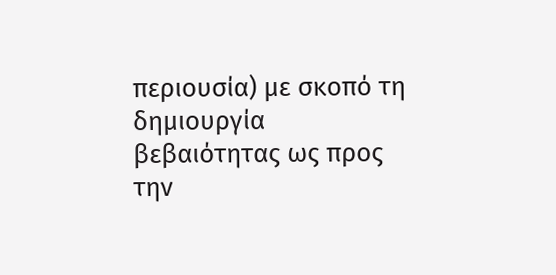περιουσία) με σκοπό τη δημιουργία βεβαιότητας ως προς την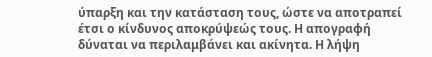ύπαρξη και την κατάσταση τους, ώστε να αποτραπεί έτσι ο κίνδυνος αποκρύψεώς τους. Η απογραφή δύναται να περιλαμβάνει και ακίνητα. Η λήψη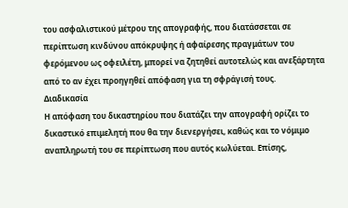του ασφαλιστικού μέτρου της απογραφής, που διατάσσεται σε περίπτωση κινδύνου απόκρυψης ή αφαίρεσης πραγμάτων του φερόμενου ως οφειλέτη, μπορεί να ζητηθεί αυτοτελώς και ανεξάρτητα από το αν έχει προηγηθεί απόφαση για τη σφράγισή τους.
Διαδικασία
Η απόφαση του δικαστηρίου που διατάζει την απογραφή ορίζει το δικαστικό επιμελητή που θα την διενεργήσει, καθώς και το νόμιμο αναπληρωτή του σε περίπτωση που αυτός κωλύεται. Επίσης,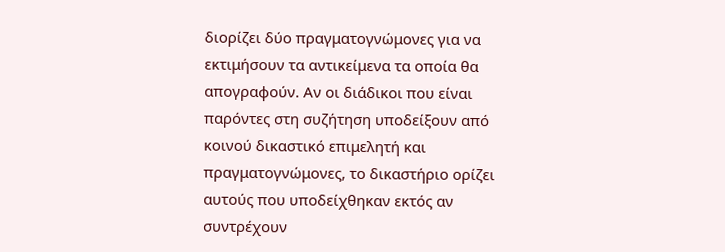διορίζει δύο πραγματογνώμονες για να εκτιμήσουν τα αντικείμενα τα οποία θα απογραφούν. Αν οι διάδικοι που είναι παρόντες στη συζήτηση υποδείξουν από κοινού δικαστικό επιμελητή και πραγματογνώμονες, το δικαστήριο ορίζει αυτούς που υποδείχθηκαν εκτός αν συντρέχουν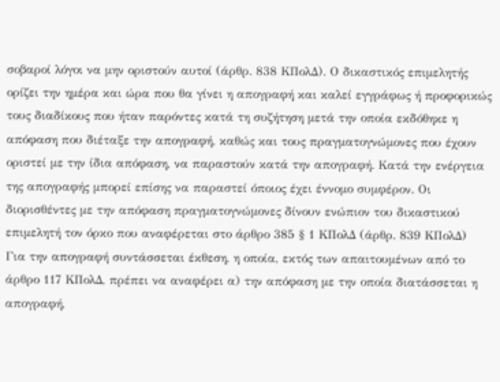σοβαροί λόγοι να μην οριστούν αυτοί (άρθρ. 838 ΚΠολΔ). Ο δικαστικός επιμελητής ορίζει την ημέρα και ώρα που θα γίνει η απογραφή και καλεί εγγράφως ή προφορικώς τους διαδίκους που ήταν παρόντες κατά τη συζήτηση μετά την οποία εκδόθηκε η απόφαση που διέταξε την απογραφή, καθώς και τους πραγματογνώμονες που έχουν οριστεί με την ίδια απόφαση, να παραστούν κατά την απογραφή. Κατά την ενέργεια της απογραφής μπορεί επίσης να παραστεί όποιος έχει έννομο συμφέρον. Οι διορισθέντες με την απόφαση πραγματογνώμονες δίνουν ενώπιον του δικαστικού επιμελητή τον όρκο που αναφέρεται στο άρθρο 385 § 1 ΚΠολΔ (άρθρ. 839 ΚΠολΔ)
Για την απογραφή συντάσσεται έκθεση, η οποία, εκτός των απαιτουμένων από το άρθρο 117 ΚΠολΔ, πρέπει να αναφέρει α) την απόφαση με την οποία διατάσσεται η απογραφή,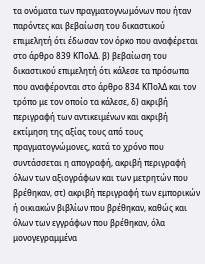τα ονόματα των πραγματογνωμόνων που ήταν παρόντες και βεβαίωση του δικαστικού επιμελητή ότι έδωσαν τον όρκο που αναφέρεται στο άρθρο 839 ΚΠολΔ. β) βεβαίωση του δικαστικού επιμελητή ότι κάλεσε τα πρόσωπα που αναφέρονται στο άρθρο 834 ΚΠολΔ και τον τρόπο με τον οποίο τα κάλεσε, δ) ακριβή περιγραφή των αντικειμένων και ακριβή εκτίμηση της αξίας τους από τους πραγματογνώμονες, κατά το χρόνο που συντάσσεται η απογραφή, ακριβή περιγραφή όλων των αξιογράφων και των μετρητών που βρέθηκαν, στ) ακριβή περιγραφή των εμπορικών ή οικιακών βιβλίων που βρέθηκαν, καθώς και όλων των εγγράφων που βρέθηκαν, όλα μονογεγραμμένα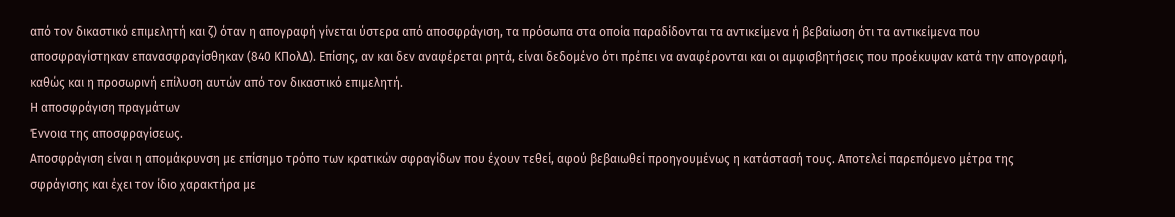από τον δικαστικό επιμελητή και ζ) όταν η απογραφή γίνεται ύστερα από αποσφράγιση, τα πρόσωπα στα οποία παραδίδονται τα αντικείμενα ή βεβαίωση ότι τα αντικείμενα που αποσφραγίστηκαν επανασφραγίσθηκαν (840 ΚΠολΔ). Επίσης, αν και δεν αναφέρεται ρητά, είναι δεδομένο ότι πρέπει να αναφέρονται και οι αμφισβητήσεις που προέκυψαν κατά την απογραφή, καθώς και η προσωρινή επίλυση αυτών από τον δικαστικό επιμελητή.
Η αποσφράγιση πραγμάτων
Έννοια της αποσφραγίσεως.
Αποσφράγιση είναι η απομάκρυνση με επίσημο τρόπο των κρατικών σφραγίδων που έχουν τεθεί, αφού βεβαιωθεί προηγουμένως η κατάστασή τους. Αποτελεί παρεπόμενο μέτρα της σφράγισης και έχει τον ίδιο χαρακτήρα με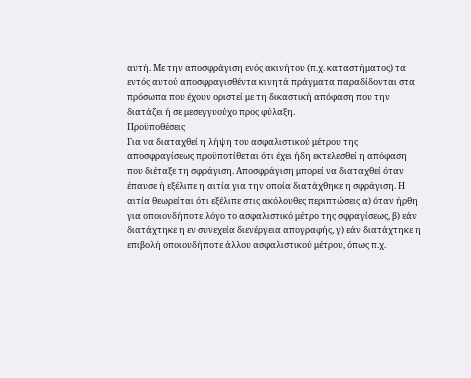αυτή. Με την αποσφράγιση ενός ακινήτου (π.χ. καταστήματος) τα εντός αυτού αποσφραγισθέντα κινητά πράγματα παραδίδονται στα πρόσωπα που έχουν οριστεί με τη δικαστική απόφαση που την διατάζει ή σε μεσεγγυούχο προς φύλαξη.
Προϋποθέσεις
Για να διαταχθεί η λήψη του ασφαλιστικού μέτρου της αποσφραγίσεως προϋποτίθεται ότι έχει ήδη εκτελεσθεί η απόφαση που διέταξε τη σφράγιση. Αποσφράγιση μπορεί να διαταχθεί όταν έπαυσε ή εξέλιπε η αιτία για την οποία διατάχθηκε η σφράγιση. Η αιτία θεωρείται ότι εξέλιπε στις ακόλουθες περιπτώσεις α) όταν ήρθη για οποιονδήποτε λόγο το ασφαλιστικό μέτρο της σφραγίσεως, β) εάν διατάχτηκε η εν συνεχεία διενέργεια απογραφής, γ) εάν διατάχτηκε η επιβολή οποιουδήποτε άλλου ασφαλιστικού μέτρου, όπως π.χ.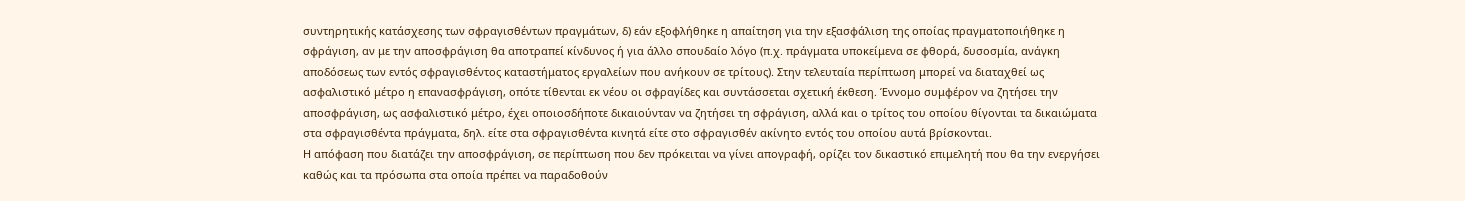συντηρητικής κατάσχεσης των σφραγισθέντων πραγμάτων, δ) εάν εξοφλήθηκε η απαίτηση για την εξασφάλιση της οποίας πραγματοποιήθηκε η σφράγιση, αν με την αποσφράγιση θα αποτραπεί κίνδυνος ή για άλλο σπουδαίο λόγο (π.χ. πράγματα υποκείμενα σε φθορά, δυσοσμία, ανάγκη αποδόσεως των εντός σφραγισθέντος καταστήματος εργαλείων που ανήκουν σε τρίτους). Στην τελευταία περίπτωση μπορεί να διαταχθεί ως ασφαλιστικό μέτρο η επανασφράγιση, οπότε τίθενται εκ νέου οι σφραγίδες και συντάσσεται σχετική έκθεση. Έννομο συμφέρον να ζητήσει την αποσφράγιση, ως ασφαλιστικό μέτρο, έχει οποιοσδήποτε δικαιούνταν να ζητήσει τη σφράγιση, αλλά και ο τρίτος του οποίου θίγονται τα δικαιώματα στα σφραγισθέντα πράγματα, δηλ. είτε στα σφραγισθέντα κινητά είτε στο σφραγισθέν ακίνητο εντός του οποίου αυτά βρίσκονται.
Η απόφαση που διατάζει την αποσφράγιση, σε περίπτωση που δεν πρόκειται να γίνει απογραφή, ορίζει τον δικαστικό επιμελητή που θα την ενεργήσει καθώς και τα πρόσωπα στα οποία πρέπει να παραδοθούν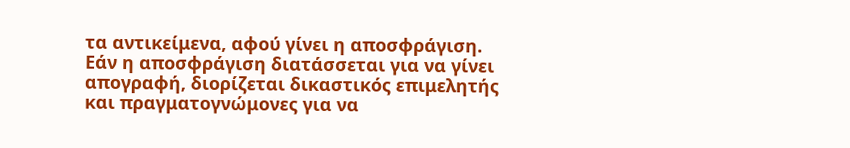τα αντικείμενα, αφού γίνει η αποσφράγιση. Εάν η αποσφράγιση διατάσσεται για να γίνει απογραφή, διορίζεται δικαστικός επιμελητής και πραγματογνώμονες για να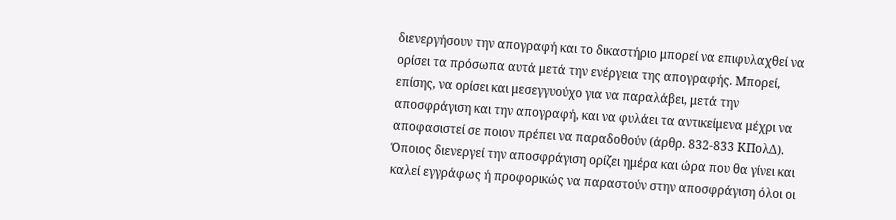διενεργήσουν την απογραφή και το δικαστήριο μπορεί να επιφυλαχθεί να ορίσει τα πρόσωπα αυτά μετά την ενέργεια της απογραφής. Μπορεί, επίσης, να ορίσει και μεσεγγυούχο για να παραλάβει, μετά την αποσφράγιση και την απογραφή, και να φυλάει τα αντικείμενα μέχρι να αποφασιστεί σε ποιον πρέπει να παραδοθούν (άρθρ. 832-833 ΚΠολΔ). Όποιος διενεργεί την αποσφράγιση ορίζει ημέρα και ώρα που θα γίνει και καλεί εγγράφως ή προφορικώς να παραστούν στην αποσφράγιση όλοι οι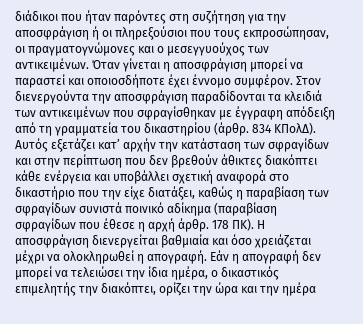διάδικοι που ήταν παρόντες στη συζήτηση για την αποσφράγιση ή οι πληρεξούσιοι που τους εκπροσώπησαν, οι πραγματογνώμονες και ο μεσεγγυούχος των αντικειμένων. Όταν γίνεται η αποσφράγιση μπορεί να παραστεί και οποιοσδήποτε έχει έννομο συμφέρον. Στον διενεργούντα την αποσφράγιση παραδίδονται τα κλειδιά των αντικειμένων που σφραγίσθηκαν με έγγραφη απόδειξη από τη γραμματεία του δικαστηρίου (άρθρ. 834 ΚΠολΔ). Αυτός εξετάζει κατ’ αρχήν την κατάσταση των σφραγίδων και στην περίπτωση που δεν βρεθούν άθικτες διακόπτει κάθε ενέργεια και υποβάλλει σχετική αναφορά στο δικαστήριο που την είχε διατάξει, καθώς η παραβίαση των σφραγίδων συνιστά ποινικό αδίκημα (παραβίαση σφραγίδων που έθεσε η αρχή άρθρ. 178 ΠΚ). Η αποσφράγιση διενεργείται βαθμιαία και όσο χρειάζεται μέχρι να ολοκληρωθεί η απογραφή. Εάν η απογραφή δεν μπορεί να τελειώσει την ίδια ημέρα, ο δικαστικός επιμελητής την διακόπτει, ορίζει την ώρα και την ημέρα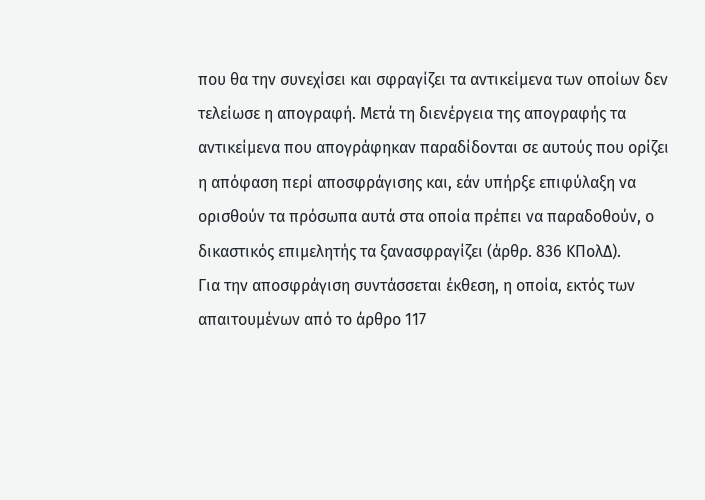που θα την συνεχίσει και σφραγίζει τα αντικείμενα των οποίων δεν τελείωσε η απογραφή. Μετά τη διενέργεια της απογραφής τα αντικείμενα που απογράφηκαν παραδίδονται σε αυτούς που ορίζει η απόφαση περί αποσφράγισης και, εάν υπήρξε επιφύλαξη να ορισθούν τα πρόσωπα αυτά στα οποία πρέπει να παραδοθούν, ο δικαστικός επιμελητής τα ξανασφραγίζει (άρθρ. 836 ΚΠολΔ).
Για την αποσφράγιση συντάσσεται έκθεση, η οποία, εκτός των απαιτουμένων από το άρθρο 117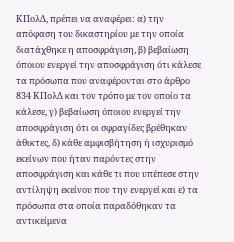ΚΠολΔ, πρέπει να αναφέρει: α) την απόφαση του δικαστηρίου με την οποία διατάχθηκε η αποσφράγιση, β) βεβαίωση όποιου ενεργεί την αποσφράγιση ότι κάλεσε τα πρόσωπα που αναφέρονται στο άρθρο 834 ΚΠολΔ και τον τρόπο με τον οποίο τα κάλεσε, γ) βεβαίωση όποιου ενεργεί την αποσφράγιση ότι οι σφραγίδες βρέθηκαν άθικτες, δ) κάθε αμφισβήτηση ή ισχυρισμό εκείνων που ήταν παρόντες στην αποσφράγιση και κάθε τι που υπέπεσε στην αντίληψη εκείνου που την ενεργεί και ε) τα πρόσωπα στα οποία παραδόθηκαν τα αντικείμενα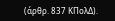(άρθρ. 837 ΚΠολΔ).